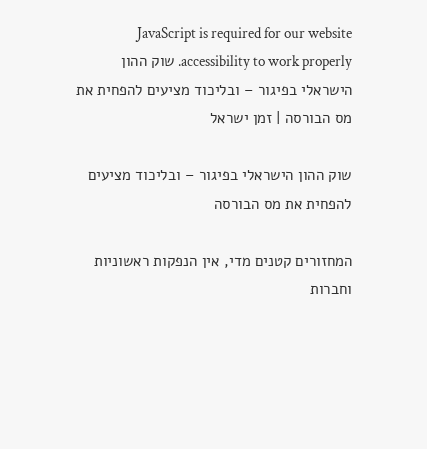JavaScript is required for our website accessibility to work properly. שוק ההון הישראלי בפיגור – ובליכוד מציעים להפחית את מס הבורסה | זמן ישראל

שוק ההון הישראלי בפיגור – ובליכוד מציעים להפחית את מס הבורסה

המחזורים קטנים מדי, אין הנפקות ראשוניות וחברות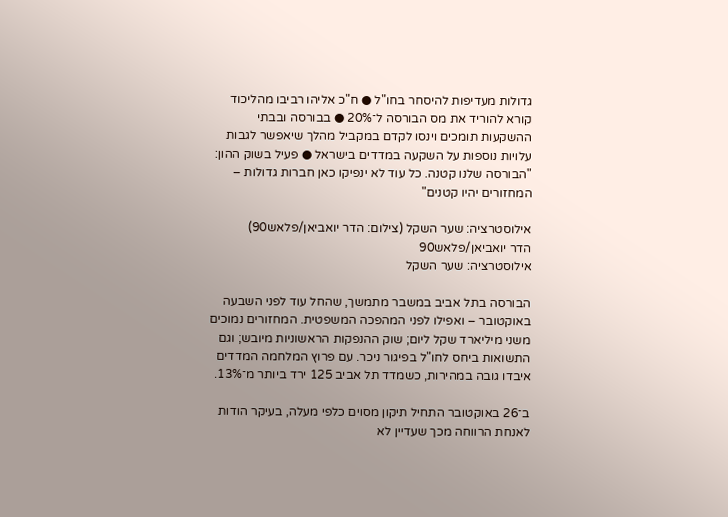גדולות מעדיפות להיסחר בחו"ל ● ח"כ אליהו רביבו מהליכוד קורא להוריד את מס הבורסה ל־20% ● בבורסה ובבתי ההשקעות תומכים וינסו לקדם במקביל מהלך שיאפשר לגבות עלויות נוספות על השקעה במדדים בישראל ● פעיל בשוק ההון: "הבורסה שלנו קטנה. כל עוד לא ינפיקו כאן חברות גדולות – המחזורים יהיו קטנים"

אילוסטרציה: שער השקל (צילום: הדר יואביאן/פלאש90)
הדר יואביאן/פלאש90
אילוסטרציה: שער השקל

הבורסה בתל אביב במשבר מתמשך, שהחל עוד לפני השבעה באוקטובר – ואפילו לפני המהפכה המשפטית. המחזורים נמוכים משני מיליארד שקל ליום; שוק ההנפקות הראשוניות מיובש; וגם התשואות ביחס לחו"ל בפיגור ניכר. עם פרוץ המלחמה המדדים איבדו גובה במהירות, כשמדד תל אביב 125 ירד ביותר מ־13%.

ב־26 באוקטובר התחיל תיקון מסוים כלפי מעלה, בעיקר הודות לאנחת הרווחה מכך שעדיין לא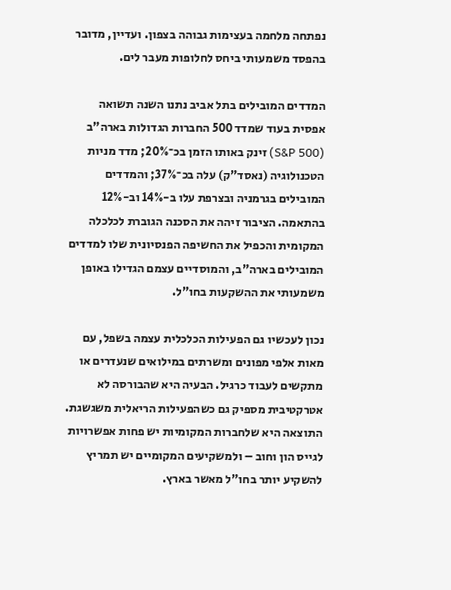נפתחה מלחמה בעצימות גבוהה בצפון. ועדיין, מדובר בהפסד משמעותי ביחס לחלופות מעבר לים.

המדדים המובילים בתל אביב נתנו השנה תשואה אפסית בעוד שמדד 500 החברות הגדולות בארה"ב (S&P 500) זינק באותו הזמן בכ־20%; מדד מניות הטכנולוגיה (נאסד"ק) עלה בכ־37%; והמדדים המובילים בגרמניה ובצרפת עלו ב-14% וב-12% בהתאמה. הציבור זיהה את הסכנה הגוברת לכלכלה המקומית והכפיל את החשיפה הפנסיונית שלו למדדים המובילים בארה"ב, והמוסדיים עצמם הגדילו באופן משמעותי את ההשקעות בחו"ל.

נכון לעכשיו גם הפעילות הכלכלית עצמה בשפל, עם מאות אלפי מפונים ומשרתים במילואים שנעדרים או מתקשים לעבוד כרגיל. הבעיה היא שהבורסה לא אטרקטיבית מספיק גם כשהפעילות הריאלית משגשגת. התוצאה היא שלחברות המקומיות יש פחות אפשרויות לגייס הון וחוב – ולמשקיעים המקומיים יש תמריץ להשקיע יותר בחו"ל מאשר בארץ.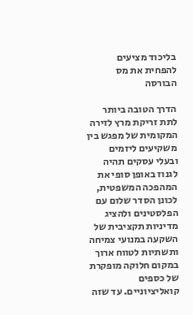בליכוד מציעים להפחית את מס הבורסה

הדרך הטובה ביותר לתת זריקת מרץ לזירה המקומית של מפגש בין משקיעים ליזמים ובעלי עסקים תהיה לגנוז באופן סופי את המהפכה המשפטית, לכונן הסדר שלום עם הפלסטינים ולהציג מדיניות תקציבית של השקעה במנועי צמיחה ותשתיות לטווח ארוך במקום חלוקה מופקרת של כספים קואליציוניים. עד שזה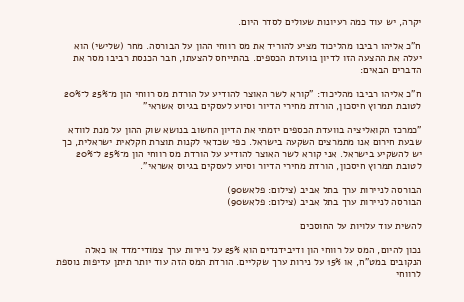יקרה, יש עוד כמה רעיונות שעולים לסדר היום.

ח"כ אליהו רביבו מהליכוד מציע להוריד את מס רווחי ההון על הבורסה. מחר (שלישי) הוא יעלה את ההצעה הזו לדיון בוועדת הכספים. בהתייחס להצעתו, חבר הכנסת רביבו מסר את הדברים הבאים:

ח"כ אליהו רביבו מהליכוד: "קורא לשר האוצר להודיע על הורדת מס רווחי הון מ־25% ל־20% לטובת תמרוץ חיסכון, הורדת מחירי הדיור וסיוע לעסקים בגיוס אשראי"

"כמרכז הקואליציה בוועדת הכספים יזמתי את הדיון החשוב בנושא שוק ההון על מנת לוודא שבעת חירום אנו מתמרצים השקעה בישראל. כפי שכדאי לקנות תוצרת חקלאית ישראלית, כך יש להשקיע בישראל. אני קורא לשר האוצר להודיע על הורדת מס רווחי הון מ־25% ל־20% לטובת תמרוץ חיסכון, הורדת מחירי הדיור וסיוע לעסקים בגיוס אשראי".

הבורסה לניירות ערך בתל אביב (צילום: פלאש90)
הבורסה לניירות ערך בתל אביב (צילום: פלאש90)

להשית עוד עלויות על החוסכים

נכון להיום, המס על רווחי הון ודיבידנדים הוא 25% על ניירות ערך צמודי־מדד או כאלה הנקובים במט"ח, או 15% על נירות ערך שקליים. הורדת המס הזה עוד יותר תיתן עדיפות נוספת לרווחי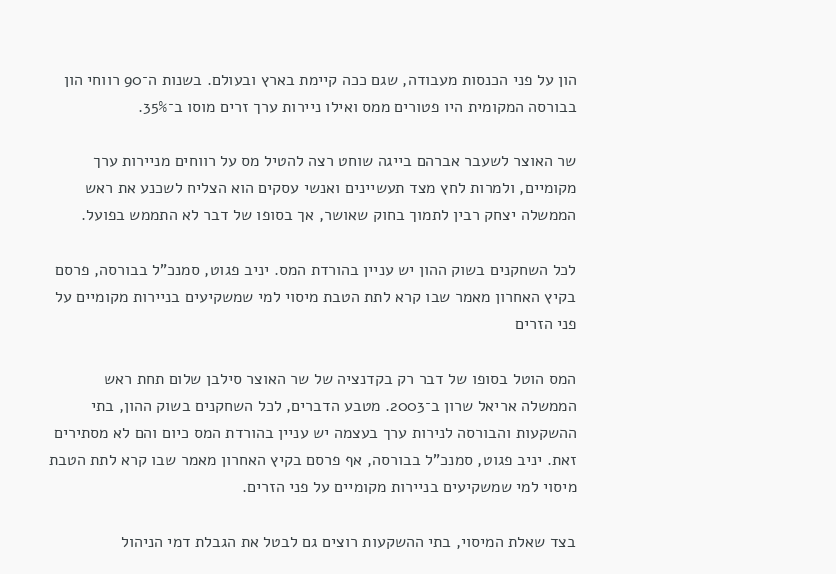הון על פני הכנסות מעבודה, שגם ככה קיימת בארץ ובעולם. בשנות ה־90 רווחי הון בבורסה המקומית היו פטורים ממס ואילו ניירות ערך זרים מוסו ב־35%.

שר האוצר לשעבר אברהם בייגה שוחט רצה להטיל מס על רווחים מניירות ערך מקומיים, ולמרות לחץ מצד תעשיינים ואנשי עסקים הוא הצליח לשכנע את ראש הממשלה יצחק רבין לתמוך בחוק שאושר, אך בסופו של דבר לא התממש בפועל.

לכל השחקנים בשוק ההון יש עניין בהורדת המס. יניב פגוט, סמנכ"ל בבורסה, פרסם בקיץ האחרון מאמר שבו קרא לתת הטבת מיסוי למי שמשקיעים בניירות מקומיים על פני הזרים

המס הוטל בסופו של דבר רק בקדנציה של שר האוצר סילבן שלום תחת ראש הממשלה אריאל שרון ב־2003. מטבע הדברים, לכל השחקנים בשוק ההון, בתי ההשקעות והבורסה לנירות ערך בעצמה יש עניין בהורדת המס כיום והם לא מסתירים זאת. יניב פגוט, סמנכ"ל בבורסה, אף פרסם בקיץ האחרון מאמר שבו קרא לתת הטבת מיסוי למי שמשקיעים בניירות מקומיים על פני הזרים.

בצד שאלת המיסוי, בתי ההשקעות רוצים גם לבטל את הגבלת דמי הניהול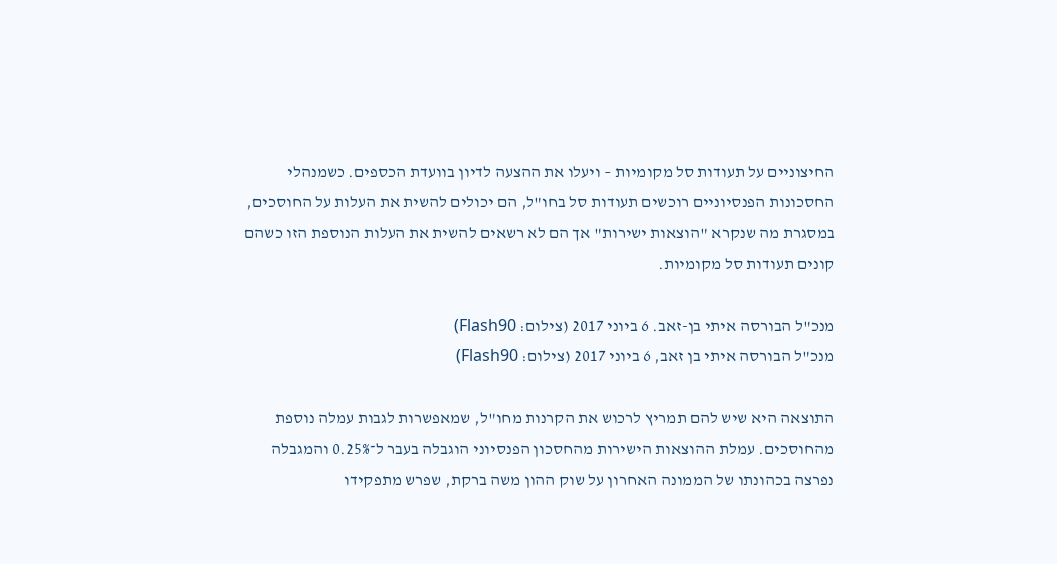החיצוניים על תעודות סל מקומיות – ויעלו את ההצעה לדיון בוועדת הכספים. כשמנהלי החסכונות הפנסיוניים רוכשים תעודות סל בחו"ל, הם יכולים להשית את העלות על החוסכים, במסגרת מה שנקרא "הוצאות ישירות" אך הם לא רשאים להשית את העלות הנוספת הזו כשהם קונים תעודות סל מקומיות.

מנכ"ל הבורסה איתי בן-זאב. 6 ביוני 2017 (צילום: Flash90)
מנכ"ל הבורסה איתי בן זאב, 6 ביוני 2017 (צילום: Flash90)

התוצאה היא שיש להם תמריץ לרכוש את הקרנות מחו"ל, שמאפשרות לגבות עמלה נוספת מהחוסכים. עמלת ההוצאות הישירות מהחסכון הפנסיוני הוגבלה בעבר ל־0.25% והמגבלה נפרצה בכהונתו של הממונה האחרון על שוק ההון משה ברקת, שפרש מתפקידו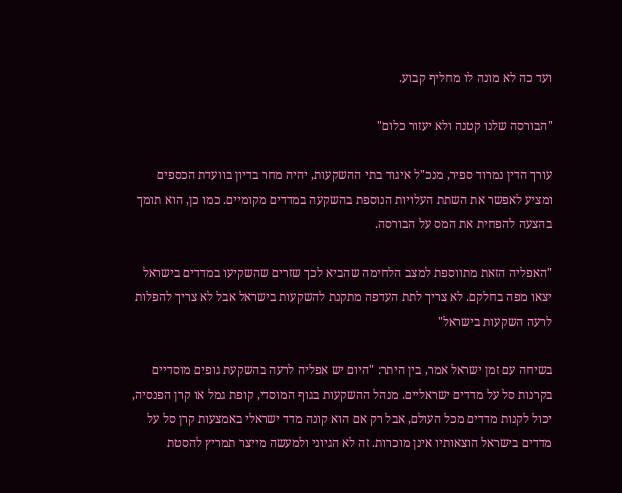ועד כה לא מונה לו מחליף קבוע.

"הבורסה שלנו קטנה ולא יעזור כלום"

עורך הדין נמרוד ספיר, מנכ"ל איגוד בתי ההשקעות, יהיה מחר בדיון בוועדת הכספים ומציע לאפשר את השתת העלויות הנוספת בהשקעה במדדים מקומיים. כמו כן, הוא תומך בהצעה להפחית את המס על הבורסה.

"האפליה הזאת מתווספת למצב הלחימה שהביא לכך שזרים שהשקיעו במדדים בישראל יצאו מפה בחלקם. לא צריך לתת העדפה מתקנת להשקעות בישראל אבל לא צריך להפלות לרעה השקעות בישראל"

בשיחה עם זמן ישראל אמר, בין היתר: "היום יש אפליה לרעה בהשקעת גופים מוסדיים בקרנות סל על מדדים ישראליים. מנהל ההשקעות בגוף המוסדי, קופת גמל או קרן הפנסיה, יכול לקנות מדדים מכל העולם, אבל רק אם הוא קונה מדד ישראלי באמצעות קרן סל על מדדים בישראל הוצאותיו אינן מוכרות. זה לא הגיוני ולמעשה מייצר תמריץ להסטת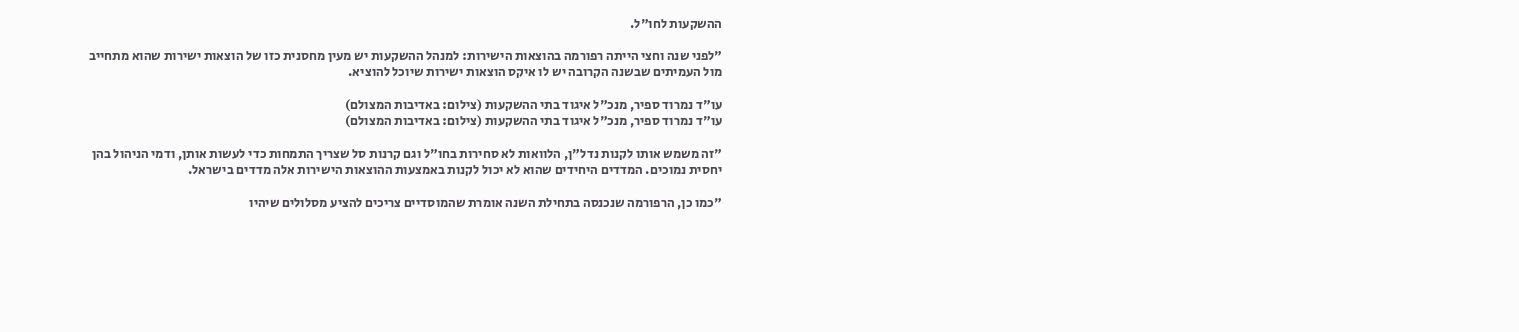ההשקעות לחו"ל.

"לפני שנה וחצי הייתה רפורמה בהוצאות הישירות: למנהל ההשקעות יש מעין מחסנית כזו של הוצאות ישירות שהוא מתחייב מול העמיתים שבשנה הקרובה יש לו איקס הוצאות ישירות שיוכל להוציא.

עו"ד נמרוד ספיר, מנכ"ל איגוד בתי ההשקעות (צילום: באדיבות המצולם)
עו"ד נמרוד ספיר, מנכ"ל איגוד בתי ההשקעות (צילום: באדיבות המצולם)

"זה משמש אותו לקנות נדל"ן, הלוואות לא סחירות בחו"ל וגם קרנות סל שצריך התמחות כדי לעשות אותן, ודמי הניהול בהן יחסית נמוכים. המדדים היחידים שהוא לא יכול לקנות באמצעות ההוצאות הישירות אלה מדדים בישראל.

"כמו כן, הרפורמה שנכנסה בתחילת השנה אומרת שהמוסדיים צריכים להציע מסלולים שיהיו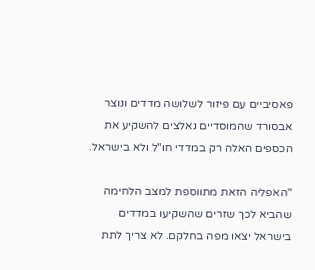פאסיביים עם פיזור לשלושה מדדים ונוצר אבסורד שהמוסדיים נאלצים להשקיע את הכספים האלה רק במדדי חו"ל ולא בישראל.

"האפליה הזאת מתווספת למצב הלחימה שהביא לכך שזרים שהשקיעו במדדים בישראל יצאו מפה בחלקם. לא צריך לתת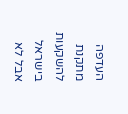העדפה מתקנת להשקעות בישראל אבל לא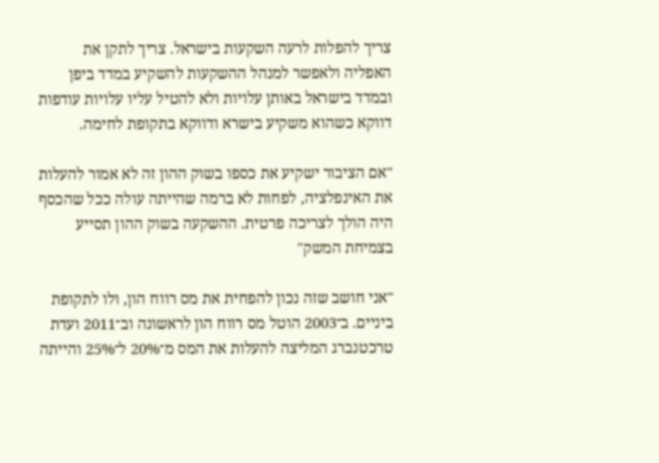צריך להפלות לרעה השקעות בישראל. צריך לתקן את האפליה ולאפשר למנהל ההשקעות להשקיע במדד ביפן ובמדד בישראל באותן עלויות ולא להטיל עליו עלויות עודפות דווקא כשהוא משקיע בישרא ודווקא בתקופת לחימה.

"אם הציבור ישקיע את כספו בשוק ההון זה לא אמור להעלות את האינפלציה, לפחות לא ברמה שהייתה עולה ככל שהכסף היה הולך לצריכה פרטית. ההשקעה בשוק ההון תסייע בצמיחת המשק"

"אני חושב שזה נכון להפחית את מס רווח הון, ולו לתקופת ביניים. ב־2003 הוטל מס רווח הון לראשונה וב־2011 ועדת טרכטנברג המליצה להעלות את המס מ־20% ל־25% והייתה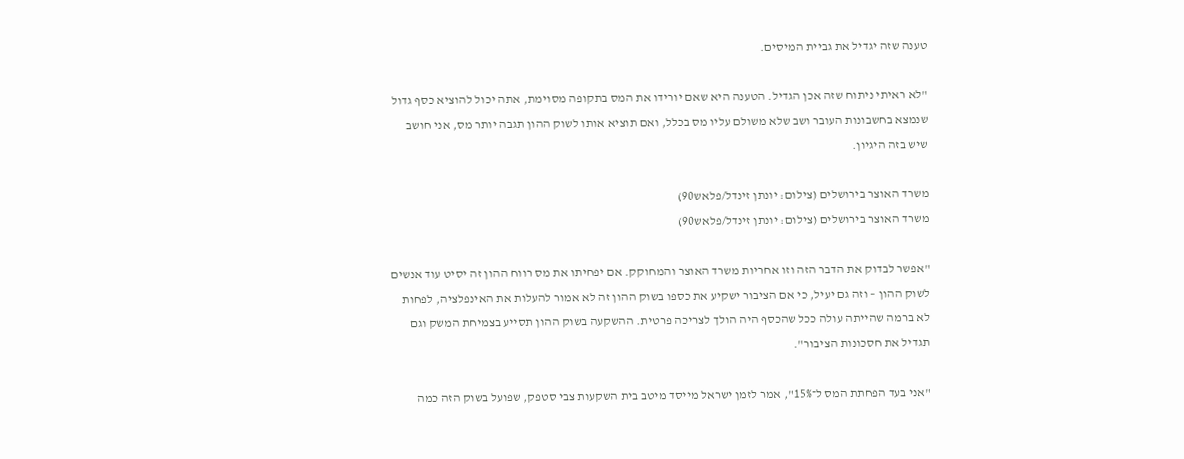טענה שזה יגדיל את גביית המיסים.

"לא ראיתי ניתוח שזה אכן הגדיל. הטענה היא שאם יורידו את המס בתקופה מסוימת, אתה יכול להוציא כסף גדול שנמצא בחשבונות העובר ושב שלא משולם עליו מס בכלל, ואם תוציא אותו לשוק ההון תגבה יותר מס, אני חושב שיש בזה היגיון.

משרד האוצר בירושלים (צילום: יונתן זינדל/פלאש90)
משרד האוצר בירושלים (צילום: יונתן זינדל/פלאש90)

"אפשר לבדוק את הדבר הזה וזו אחריות משרד האוצר והמחוקק. אם יפחיתו את מס רווח ההון זה יסיט עוד אנשים לשוק ההון – וזה גם יעיל, כי אם הציבור ישקיע את כספו בשוק ההון זה לא אמור להעלות את האינפלציה, לפחות לא ברמה שהייתה עולה ככל שהכסף היה הולך לצריכה פרטית. ההשקעה בשוק ההון תסייע בצמיחת המשק וגם תגדיל את חסכונות הציבור".

"אני בעד הפחתת המס ל־15%", אמר לזמן ישראל מייסד מיטב בית השקעות צבי סטפק, שפועל בשוק הזה כמה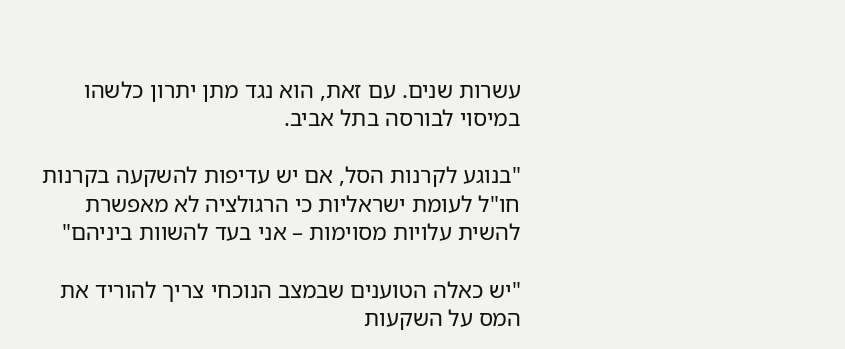עשרות שנים. עם זאת, הוא נגד מתן יתרון כלשהו במיסוי לבורסה בתל אביב.

"בנוגע לקרנות הסל, אם יש עדיפות להשקעה בקרנות חו"ל לעומת ישראליות כי הרגולציה לא מאפשרת להשית עלויות מסוימות – אני בעד להשוות ביניהם"

"יש כאלה הטוענים שבמצב הנוכחי צריך להוריד את המס על השקעות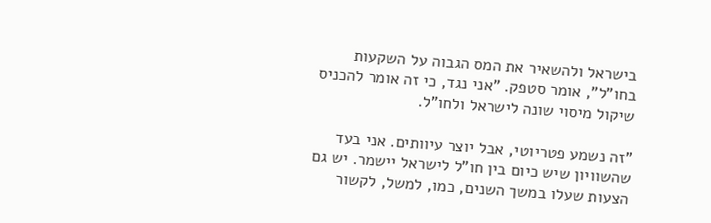בישראל ולהשאיר את המס הגבוה על השקעות בחו"ל", אומר סטפק. "אני נגד, כי זה אומר להכניס שיקול מיסוי שונה לישראל ולחו"ל.

"זה נשמע פטריוטי, אבל יוצר עיוותים. אני בעד שהשוויון שיש כיום בין חו"ל לישראל יישמר. יש גם הצעות שעלו במשך השנים, כמו, למשל, לקשור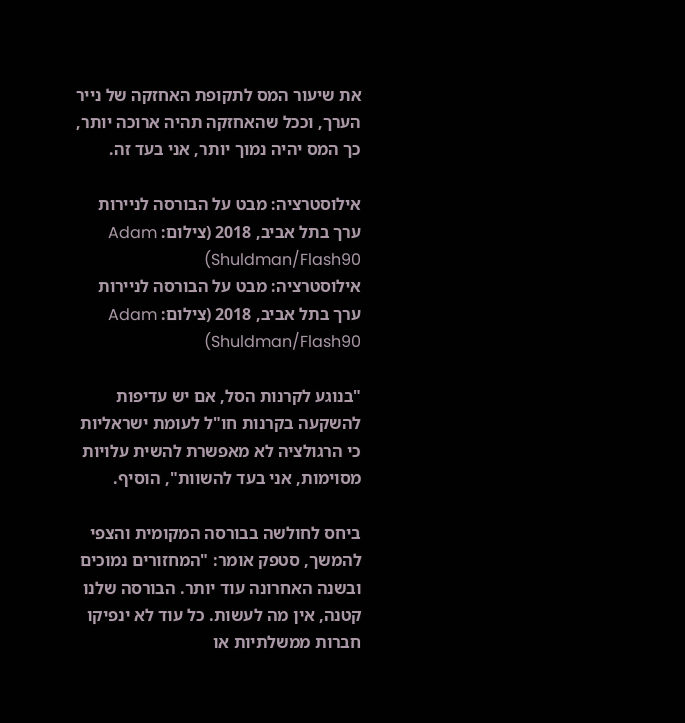את שיעור המס לתקופת האחזקה של נייר הערך, וככל שהאחזקה תהיה ארוכה יותר, כך המס יהיה נמוך יותר, אני בעד זה.

אילוסטרציה: מבט על הבורסה לניירות ערך בתל אביב, 2018 (צילום: Adam Shuldman/Flash90)
אילוסטרציה: מבט על הבורסה לניירות ערך בתל אביב, 2018 (צילום: Adam Shuldman/Flash90)

"בנוגע לקרנות הסל, אם יש עדיפות להשקעה בקרנות חו"ל לעומת ישראליות כי הרגולציה לא מאפשרת להשית עלויות מסוימות, אני בעד להשוות", הוסיף.

ביחס לחולשה בבורסה המקומית והצפי להמשך, סטפק אומר: "המחזורים נמוכים ובשנה האחרונה עוד יותר. הבורסה שלנו קטנה, אין מה לעשות. כל עוד לא ינפיקו חברות ממשלתיות או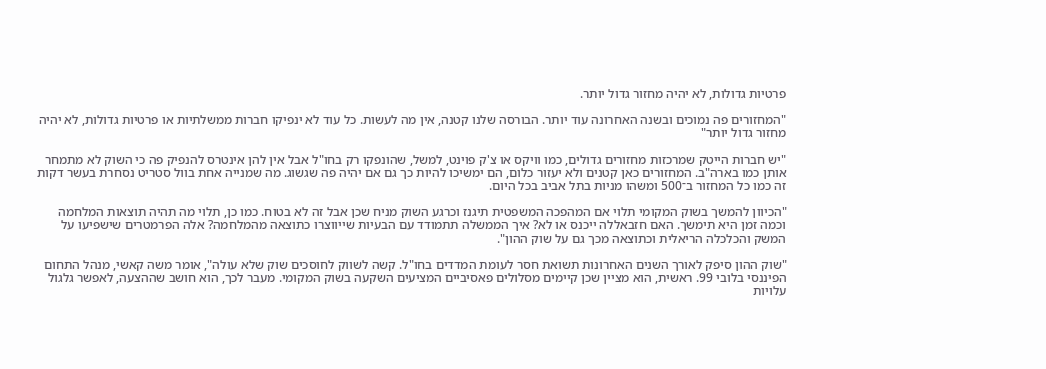פרטיות גדולות, לא יהיה מחזור גדול יותר.

"המחזורים פה נמוכים ובשנה האחרונה עוד יותר. הבורסה שלנו קטנה, אין מה לעשות. כל עוד לא ינפיקו חברות ממשלתיות או פרטיות גדולות, לא יהיה מחזור גדול יותר"

"יש חברות הייטק שמרכזות מחזורים גדולים, כמו וויקס או צ'ק פוינט, למשל, שהונפקו רק בחו"ל אבל אין להן אינטרס להנפיק פה כי השוק לא מתמחר אותן כמו בארה"ב. המחזורים כאן קטנים ולא יעזור כלום, הם ימשיכו להיות כך גם אם יהיה פה שגשוג. מה שמנייה אחת בוול סטריט נסחרת בעשר דקות זה כמו כל המחזור ב־500 ומשהו מניות בתל אביב בכל היום.

"הכיוון להמשך בשוק המקומי תלוי אם המהפכה המשפטית תיגנז וכרגע השוק מניח שכן אבל זה לא בטוח. כמו כן, תלוי מה תהיה תוצאות המלחמה וכמה זמן היא תימשך. האם חזבאללה ייכנס או לא? איך הממשלה תתמודד עם הבעיות שייווצרו כתוצאה מהמלחמה? אלה הפרמטרים שישפיעו על המשק והכלכלה הריאלית וכתוצאה מכך גם על שוק ההון".

"שוק ההון סיפק לאורך השנים האחרונות תשואת חסר לעומת המדדים בחו"ל. קשה לשווק לחוסכים שוק שלא עולה", אומר משה קאשי, מנהל התחום הפיננסי בלובי 99. ראשית, הוא מציין שכן קיימים מסלולים פאסיביים המציעים השקעה בשוק המקומי. מעבר לכך, הוא חושב שההצעה, לאפשר גלגול עלויות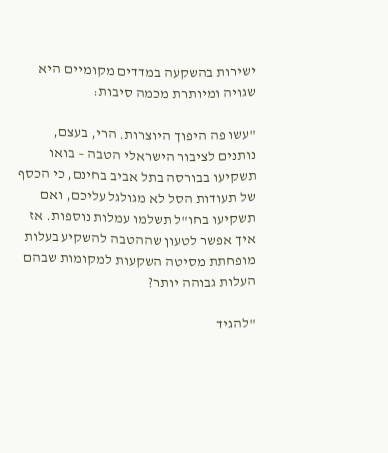ישירות בהשקעה במדדים מקומיים היא שגויה ומיותרת מכמה סיבות:

"עשו פה היפוך היוצרות. הרי, בעצם, נותנים לציבור הישראלי הטבה – בואו תשקיעו בבורסה בתל אביב בחינם, כי הכסף של תעודות הסל לא מגולגל עליכם, ואם תשקיעו בחו"ל תשלמו עמלות נוספות. אז איך אפשר לטעון שההטבה להשקיע בעלות מופחתת מסיטה השקעות למקומות שבהם העלות גבוהה יותר?

"להגיד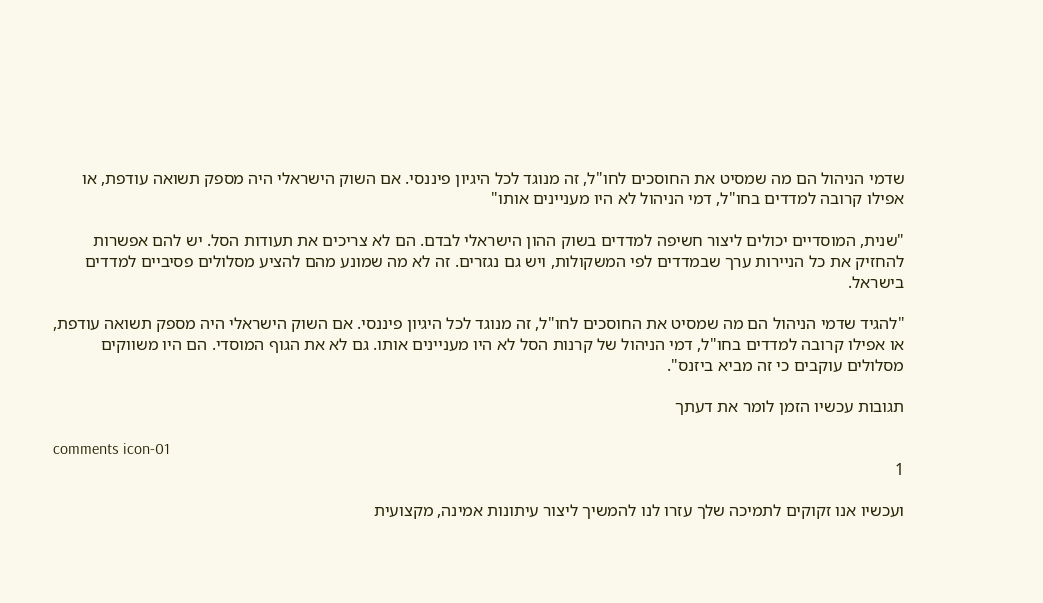שדמי הניהול הם מה שמסיט את החוסכים לחו"ל, זה מנוגד לכל היגיון פיננסי. אם השוק הישראלי היה מספק תשואה עודפת, או אפילו קרובה למדדים בחו"ל, דמי הניהול לא היו מעניינים אותו"

"שנית, המוסדיים יכולים ליצור חשיפה למדדים בשוק ההון הישראלי לבדם. הם לא צריכים את תעודות הסל. יש להם אפשרות להחזיק את כל הניירות ערך שבמדדים לפי המשקולות, ויש גם נגזרים. זה לא מה שמונע מהם להציע מסלולים פסיביים למדדים בישראל.

"להגיד שדמי הניהול הם מה שמסיט את החוסכים לחו"ל, זה מנוגד לכל היגיון פיננסי. אם השוק הישראלי היה מספק תשואה עודפת, או אפילו קרובה למדדים בחו"ל, דמי הניהול של קרנות הסל לא היו מעניינים אותו. גם לא את הגוף המוסדי. הם היו משווקים מסלולים עוקבים כי זה מביא ביזנס".

תגובות עכשיו הזמן לומר את דעתך

comments icon-01
1

ועכשיו אנו זקוקים לתמיכה שלך עזרו לנו להמשיך ליצור עיתונות אמינה, מקצועית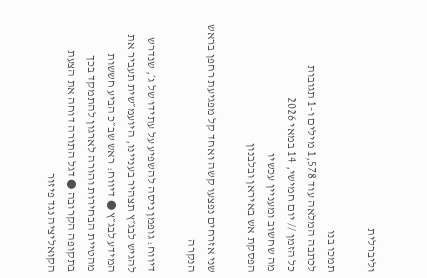וליברלית

תמכו בנו
לכתבה המלאה עוד 1,578 מילים ו-1 תגובות
כל הזמן // יום חמישי, 14 במאי 2026
מה שחשוב ומעניין עכשיו
הפסקת אש באיראן ובלבנון

שני אזרחים נפצעו קשה ואחד קל מפגיעת רחפן בראש הנקרה

דיווח: גופמן ניסה להשפיע על עתידו של ג׳, שנדרש להגיש לבג״ץ תצהיר בעניינו, היועמ״שית תעביר את המידע לבג״ץ ● דיווח: ראש שב״כ הביע חששות מהטיית הבחירות והורה לארגון להתמקד בכך בתקופה הקרובה ● דגל התורה דוחה את הצעת הקואליציה נגד פיזור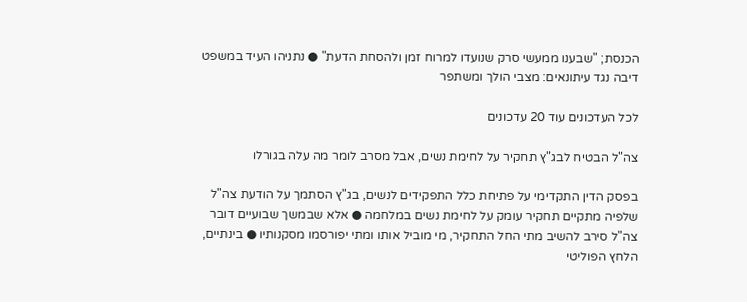הכנסת; "שבענו ממעשי סרק שנועדו למרוח זמן ולהסחת הדעת" ● נתניהו העיד במשפט דיבה נגד עיתונאים: מצבי הולך ומשתפר

לכל העדכונים עוד 20 עדכונים

צה"ל הבטיח לבג"ץ תחקיר על לחימת נשים, אבל מסרב לומר מה עלה בגורלו

בפסק הדין התקדימי על פתיחת כלל התפקידים לנשים, בג"ץ הסתמך על הודעת צה"ל שלפיה מתקיים תחקיר עומק על לחימת נשים במלחמה ● אלא שבמשך שבועיים דובר צה"ל סירב להשיב מתי החל התחקיר, מי מוביל אותו ומתי יפורסמו מסקנותיו ● בינתיים, הלחץ הפוליטי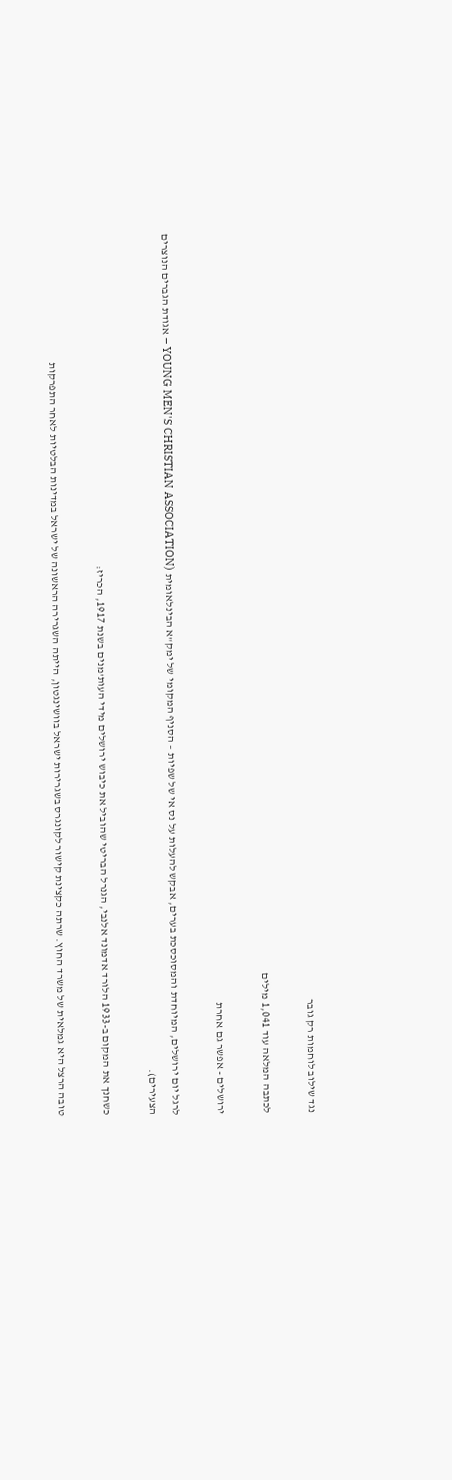נגד שילוב לוחמות רק גובר

לכתבה המלאה עוד 1,041 מילים

ירושלים - אפשר גם אחרת

לרגל יום ירושלים, המיוחדת והמסוכסכת בערים, אבקש להעלות על נס אי של שפיות – הסניף המקומי של ימק"א הבינלאומית (YOUNG MEN'S CHRISTIAN ASSOCIATION – אגודת הגברים הנוצרים הצעירים).

כשחנך את המקום ב-1933 הלורד אדמונד אלנבי, הגנרל הבריטי שהוביל את כיבוש ירושלים מידי העות'מנים בשנת 1917, הכריז:

טובה הרצל היא גמלאית של משרד החוץ. שרתה כקצינת קישור לקונגרס בשגרירות ישראל בוושינגטון, הייתה השגרירה הראשונה של ישראל במדינות הבלטיות לאחר התפרקות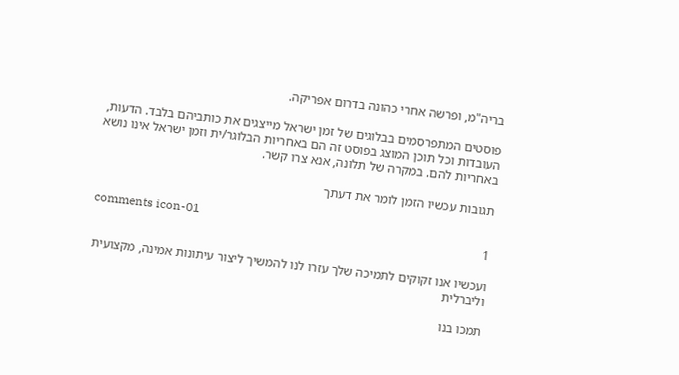בריה"מ, ופרשה אחרי כהונה בדרום אפריקה.

פוסטים המתפרסמים בבלוגים של זמן ישראל מייצגים את כותביהם בלבד. הדעות, העובדות וכל תוכן המוצג בפוסט זה הם באחריות הבלוגר/ית וזמן ישראל אינו נושא באחריות להם. במקרה של תלונה, אנא צרו קשר.

תגובות עכשיו הזמן לומר את דעתך

comments icon-01
1

ועכשיו אנו זקוקים לתמיכה שלך עזרו לנו להמשיך ליצור עיתונות אמינה, מקצועית וליברלית

תמכו בנו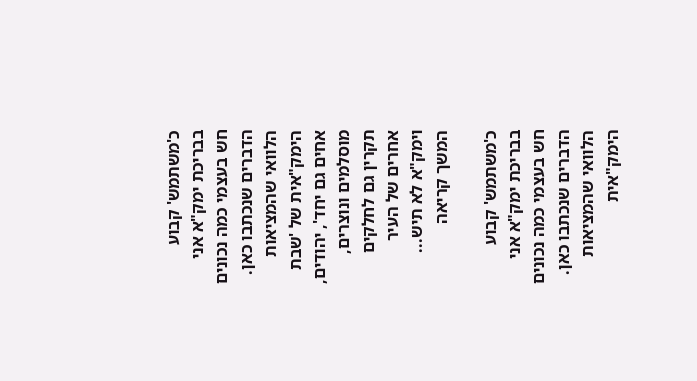כ'משתמש' קבוע בבריכת ימק"א אני חש בעצמי כמה נכונים הדברים שנכתבו כאן. הלוואי שהמציאות הימק"אית של 'שבת אחים גם יחד', יהודים, מוסלמים ונוצרים, תקרין גם לחלקים אחרים של העיר וימק"א לא תיש... המשך קריאה

כ'משתמש' קבוע בבריכת ימק"א אני חש בעצמי כמה נכונים הדברים שנכתבו כאן. הלוואי שהמציאות הימק"אית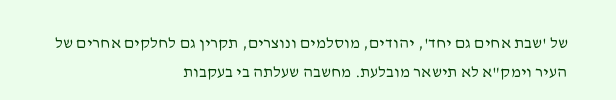של 'שבת אחים גם יחד', יהודים, מוסלמים ונוצרים, תקרין גם לחלקים אחרים של העיר וימק"א לא תישאר מובלעת. מחשבה שעלתה בי בעקבות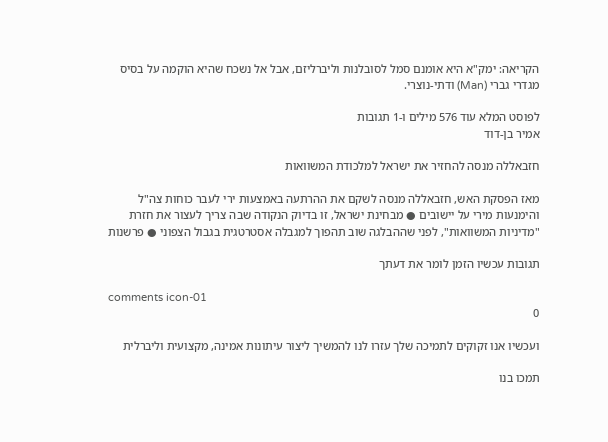הקריאה: ימק"א היא אומנם סמל לסובלנות וליברליזם, אבל אל נשכח שהיא הוקמה על בסיס מגדרי גברי (Man) ודתי-נוצרי.

לפוסט המלא עוד 576 מילים ו-1 תגובות
אמיר בן-דוד

חזבאללה מנסה להחזיר את ישראל למלכודת המשוואות

מאז הפסקת האש, חזבאללה מנסה לשקם את ההרתעה באמצעות ירי לעבר כוחות צה"ל והימנעות מירי על יישובים ● מבחינת ישראל, זו בדיוק הנקודה שבה צריך לעצור את חזרת "מדיניות המשוואות", לפני שההבלגה שוב תהפוך למגבלה אסטרטגית בגבול הצפוני ● פרשנות

תגובות עכשיו הזמן לומר את דעתך

comments icon-01
0

ועכשיו אנו זקוקים לתמיכה שלך עזרו לנו להמשיך ליצור עיתונות אמינה, מקצועית וליברלית

תמכו בנו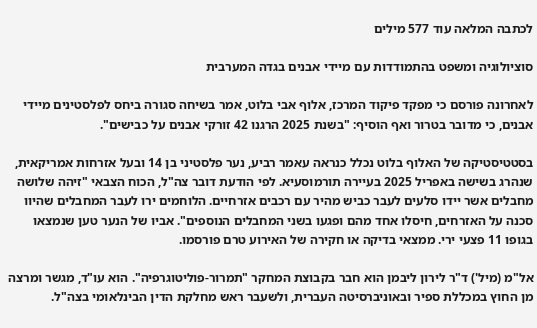לכתבה המלאה עוד 577 מילים

סוציולוגיה ומשפט בהתמודדות עם מיידי אבנים בגדה המערבית

לאחרונה פורסם כי מפקד פיקוד המרכז, אלוף אבי בלוט, אמר בשיחה סגורה ביחס לפלסטינים מיידי אבנים, כי מדובר בטרור ואף הוסיף: "בשנת 2025 הרגנו 42 זורקי אבנים על כבישים".

בסטטיסטיקה של האלוף בלוט נכלל כנראה עאמר רביע, נער פלסטיני בן 14 ובעל אזרחות אמריקאית, שנהרג בשישה באפריל 2025 בעיירה תורמוסעיא. לפי הודעת דובר צה"ל, הכוח הצבאי "זיהה שלושה מחבלים אשר יידו סלעים לעבר כביש מהיר עם רכבים אזרחיים. הלוחמים ירו לעבר המחבלים שהיוו סכנה על האזרחים, חיסלו אחד מהם ופגעו בשני המחבלים הנוספים". אביו של הנער טען שנמצאו בגופו 11 פצעי ירי. ממצאי בדיקה או חקירה של האירוע טרם פורסמו.

אל"מ (מיל') ד"ר לירון ליבמן הוא חבר בקבוצת המחקר "תמרור-פוליטוגרפיה". הוא עו"ד, מגשר ומרצה מן החוץ במכללת ספיר ובאוניברסיטה העברית, ולשעבר ראש מחלקת הדין הבינלאומי בצה"ל.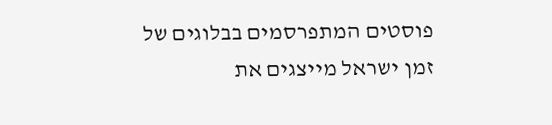פוסטים המתפרסמים בבלוגים של זמן ישראל מייצגים את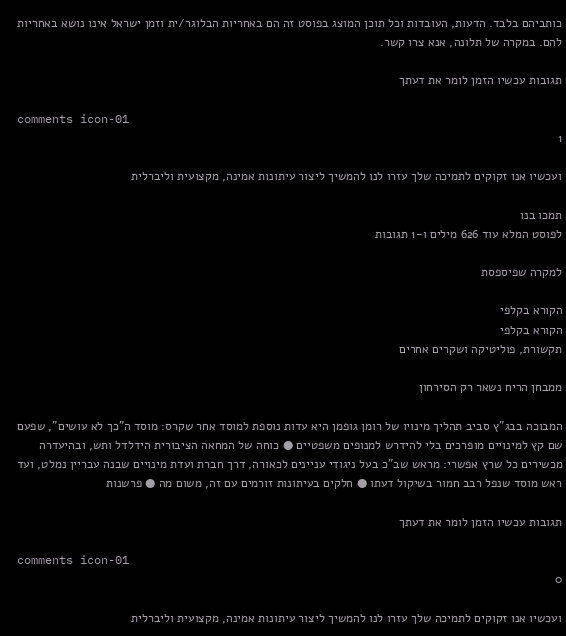כותביהם בלבד. הדעות, העובדות וכל תוכן המוצג בפוסט זה הם באחריות הבלוגר/ית וזמן ישראל אינו נושא באחריות להם. במקרה של תלונה, אנא צרו קשר.

תגובות עכשיו הזמן לומר את דעתך

comments icon-01
1

ועכשיו אנו זקוקים לתמיכה שלך עזרו לנו להמשיך ליצור עיתונות אמינה, מקצועית וליברלית

תמכו בנו
לפוסט המלא עוד 626 מילים ו-1 תגובות

למקרה שפיספסת

הקורא בקלפי
הקורא בקלפי
תקשורת, פוליטיקה ושקרים אחרים

ממבחן הריח נשאר רק הסירחון

המבוכה בבג"ץ סביב תהליך מינויו של רומן גופמן היא עדות נוספת למוסד אחר שקרס: מוסד ה"כך לא עושים", שפעם שם קץ למינויים מופרכים בלי להידרש למנופים משפטיים ● כוחה של המחאה הציבורית הידלדל ותש, ובהיעדרה מכשירים כל שרץ אפשרי: מראש שב"כ בעל ניגודי עניינים לכאורה, דרך חברת ועדת מינויים שבנה עבריין נמלט, ועד ראש מוסד שנפל רבב חמור בשיקול דעתו ● חלקים בעיתונות זורמים עם זה, משום מה ● פרשנות

תגובות עכשיו הזמן לומר את דעתך

comments icon-01
0

ועכשיו אנו זקוקים לתמיכה שלך עזרו לנו להמשיך ליצור עיתונות אמינה, מקצועית וליברלית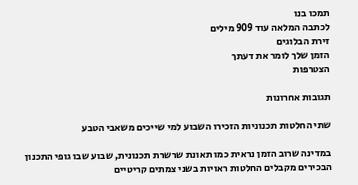תמכו בנו
לכתבה המלאה עוד 909 מילים
זירת הבלוגים
הזמן שלך לומר את דעתך
הצטרפות

תגובות אחרונות

שתי החלטות תכנוניות הזכירו השבוע למי שייכים משאבי הטבע

במדינה שרוב הזמן נראית כמו תאונת שרשרת תכנונית, שבוע שבו גופי התכנון הבכירים מקבלים החלטות ראויות בשני צמתים קריטיים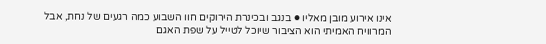אינו אירוע מובן מאליו ● בנגב ובכינרת הירוקים חוו השבוע כמה רגעים של נחת, אבל המרוויח האמיתי הוא הציבור שיוכל לטייל על שפת האגם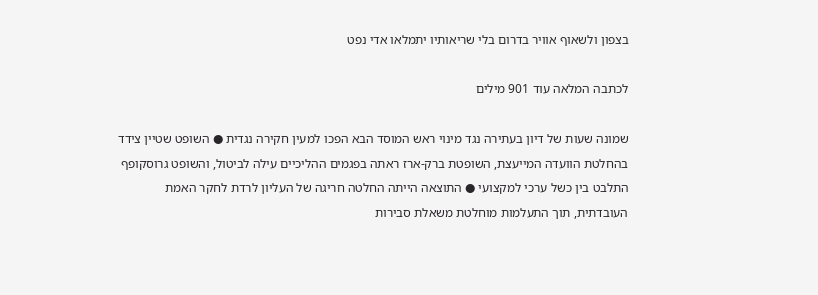בצפון ולשאוף אוויר בדרום בלי שריאותיו יתמלאו אדי נפט

לכתבה המלאה עוד 901 מילים

שמונה שעות של דיון בעתירה נגד מינוי ראש המוסד הבא הפכו למעין חקירה נגדית ● השופט שטיין צידד בהחלטת הוועדה המייעצת, השופטת ברק-ארז ראתה בפגמים ההליכיים עילה לביטול, והשופט גרוסקופף התלבט בין כשל ערכי למקצועי ● התוצאה הייתה החלטה חריגה של העליון לרדת לחקר האמת העובדתית, תוך התעלמות מוחלטת משאלת סבירות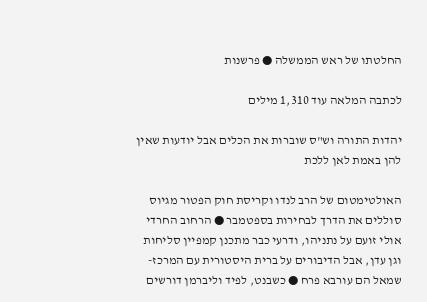החלטתו של ראש הממשלה ● פרשנות

לכתבה המלאה עוד 1,310 מילים

יהדות התורה וש"ס שוברות את הכלים אבל יודעות שאין להן באמת לאן ללכת

האולטימטום של הרב לנדו וקריסת חוק הפטור מגיוס סוללים את הדרך לבחירות בספטמבר ● הרחוב החרדי אולי זועם על נתניהו, ודרעי כבר מתכנן קמפיין סליחות וגן עדן, אבל הדיבורים על ברית היסטורית עם המרכז-שמאל הם עורבא פרח ● כשבנט, לפיד וליברמן דורשים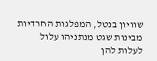שוויון בנטל, המפלגות החרדיות מבינות שגט מנתניהו עלול לעלות להן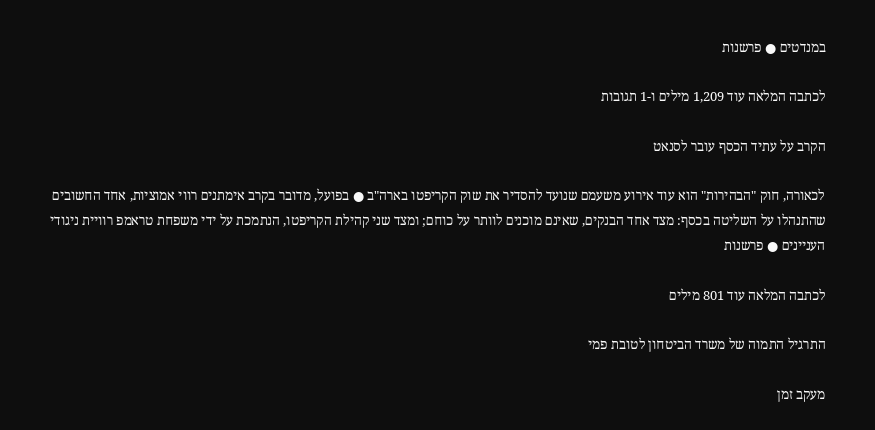במנדטים ● פרשנות

לכתבה המלאה עוד 1,209 מילים ו-1 תגובות

הקרב על עתיד הכסף עובר לסנאט

לכאורה, חוק "הבהירות" הוא עוד אירוע משעמם שנועד להסדיר את שוק הקריפטו בארה"ב ● בפועל, מדובר בקרב אימתנים רווי אמוציות, אחד החשובים שהתנהלו על השליטה בכסף: מצד אחד הבנקים, שאינם מוכנים לוותר על כוחם; ומצד שני קהילת הקריפטו, הנתמכת על ידי משפחת טראמפ רוויית ניגודי העניינים ● פרשנות

לכתבה המלאה עוד 801 מילים

התרגיל התמוה של משרד הביטחון לטובת פמי

מעקב זמן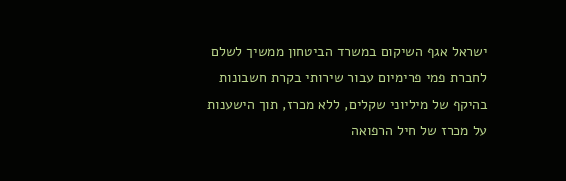ישראל אגף השיקום במשרד הביטחון ממשיך לשלם לחברת פמי פרימיום עבור שירותי בקרת חשבונות בהיקף של מיליוני שקלים, ללא מכרז, תוך הישענות על מכרז של חיל הרפואה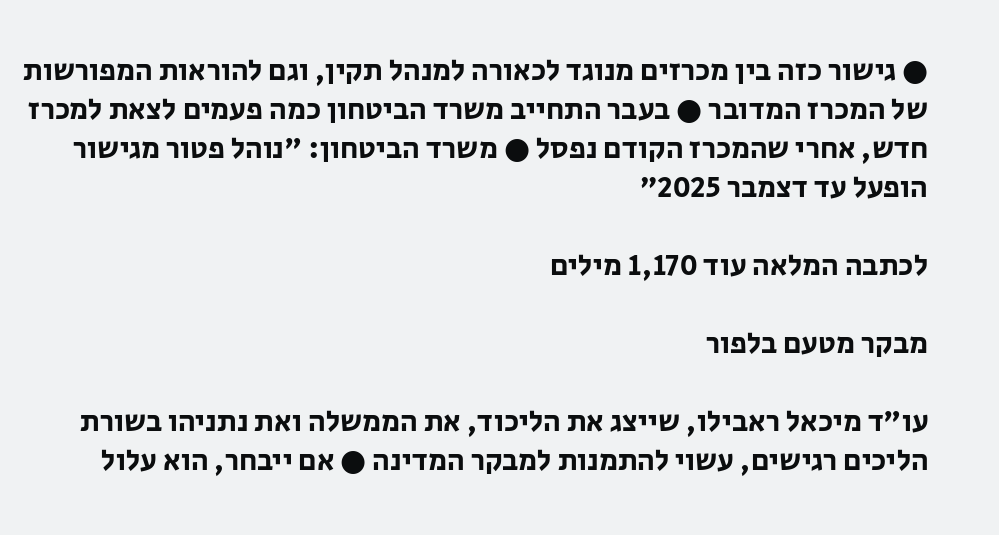● גישור כזה בין מכרזים מנוגד לכאורה למנהל תקין, וגם להוראות המפורשות של המכרז המדובר ● בעבר התחייב משרד הביטחון כמה פעמים לצאת למכרז חדש, אחרי שהמכרז הקודם נפסל ● משרד הביטחון: "נוהל פטור מגישור הופעל עד דצמבר 2025”

לכתבה המלאה עוד 1,170 מילים

מבקר מטעם בלפור

עו"ד מיכאל ראבילו, שייצג את הליכוד, את הממשלה ואת נתניהו בשורת הליכים רגישים, עשוי להתמנות למבקר המדינה ● אם ייבחר, הוא עלול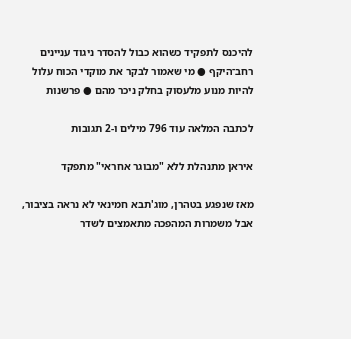להיכנס לתפקיד כשהוא כבול להסדר ניגוד עניינים רחב־היקף ● מי שאמור לבקר את מוקדי הכוח עלול להיות מנוע מלעסוק בחלק ניכר מהם ● פרשנות

לכתבה המלאה עוד 796 מילים ו-2 תגובות

איראן מתנהלת ללא "מבוגר אחראי" מתפקד

מאז שנפגע בטהרן, מוג'תבא חמינאי לא נראה בציבור, אבל משמרות המהפכה מתאמצים לשדר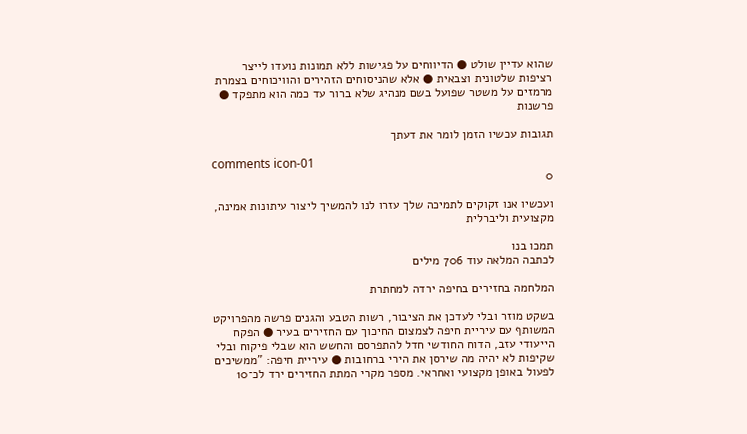שהוא עדיין שולט ● הדיווחים על פגישות ללא תמונות נועדו לייצר רציפות שלטונית וצבאית ● אלא שהניסוחים הזהירים והוויכוחים בצמרת מרמזים על משטר שפועל בשם מנהיג שלא ברור עד כמה הוא מתפקד ● פרשנות

תגובות עכשיו הזמן לומר את דעתך

comments icon-01
0

ועכשיו אנו זקוקים לתמיכה שלך עזרו לנו להמשיך ליצור עיתונות אמינה, מקצועית וליברלית

תמכו בנו
לכתבה המלאה עוד 706 מילים

המלחמה בחזירים בחיפה ירדה למחתרת

בשקט מוזר ובלי לעדכן את הציבור, רשות הטבע והגנים פרשה מהפרויקט המשותף עם עיריית חיפה לצמצום החיכוך עם החזירים בעיר ● הפקח הייעודי עזב, הדוח החודשי חדל להתפרסם והחשש הוא שבלי פיקוח ובלי שקיפות לא יהיה מה שירסן את הירי ברחובות ● עיריית חיפה: "ממשיכים לפעול באופן מקצועי ואחראי. מספר מקרי המתת החזירים ירד לכ־10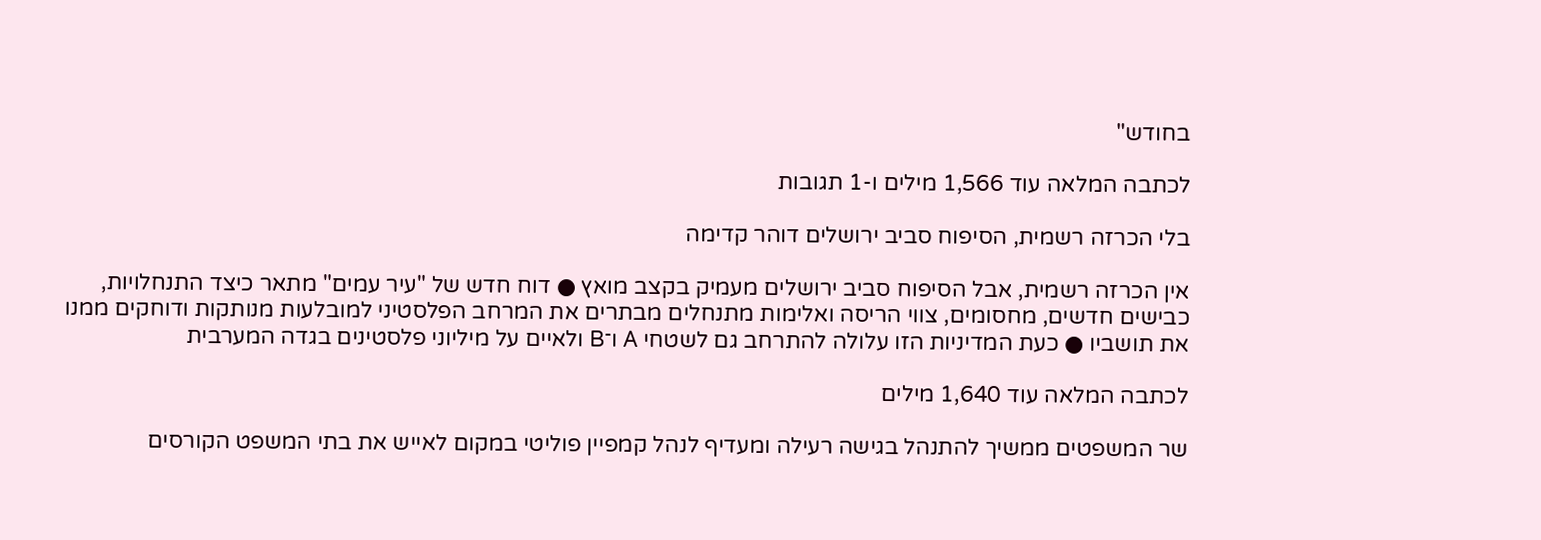בחודש"

לכתבה המלאה עוד 1,566 מילים ו-1 תגובות

בלי הכרזה רשמית, הסיפוח סביב ירושלים דוהר קדימה

אין הכרזה רשמית, אבל הסיפוח סביב ירושלים מעמיק בקצב מואץ ● דוח חדש של "עיר עמים" מתאר כיצד התנחלויות, כבישים חדשים, מחסומים, צווי הריסה ואלימות מתנחלים מבתרים את המרחב הפלסטיני למובלעות מנותקות ודוחקים ממנו את תושביו ● כעת המדיניות הזו עלולה להתרחב גם לשטחי A ו־B ולאיים על מיליוני פלסטינים בגדה המערבית

לכתבה המלאה עוד 1,640 מילים

שר המשפטים ממשיך להתנהל בגישה רעילה ומעדיף לנהל קמפיין פוליטי במקום לאייש את בתי המשפט הקורסים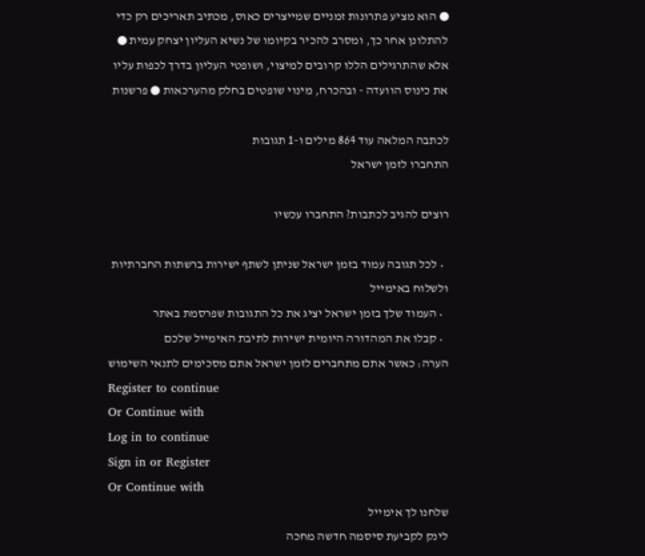● הוא מציע פתרונות זמניים שמייצרים כאוס, מכתיב תאריכים רק כדי להתלונן אחר כך, ומסרב להכיר בקיומו של נשיא העליון יצחק עמית ● אלא שהתרגילים הללו קרובים למיצוי, ושופטי העליון בדרך לכפות עליו את כינוס הוועדה - ובהכרח, מינוי שופטים בחלק מהערכאות ● פרשנות

לכתבה המלאה עוד 864 מילים ו-1 תגובות
התחברו לזמן ישראל

רוצים להגיב לכתבות? התחברו עכשיו

  • לכל תגובה עמוד בזמן ישראל שניתן לשתף ישירות ברשתות החברתיות ולשלוח באימייל
  • העמוד שלך בזמן ישראל יציג את כל התגובות שפרסמת באתר
  • קבלו את המהדורה היומית ישירות לתיבת האימייל שלכם
הערה: כאשר אתם מתחברים לזמן ישראל אתם מסכימים לתנאי השימוש
Register to continue
Or Continue with
Log in to continue
Sign in or Register
Or Continue with
שלחנו לך אימייל
לינק לקביעת סיסמה חדשה מחכה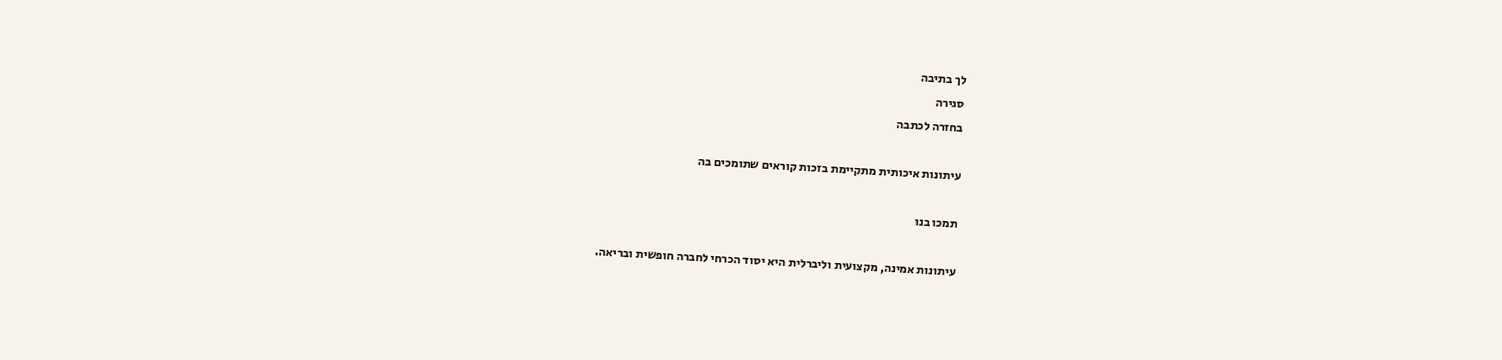לך בתיבה
סגירה
בחזרה לכתבה

עיתונות איכותית מתקיימת בזכות קוראים שתומכים בה

תמכו בנו

עיתונות אמינה, מקצועית וליברלית היא יסוד הכרחי לחברה חופשית ובריאה.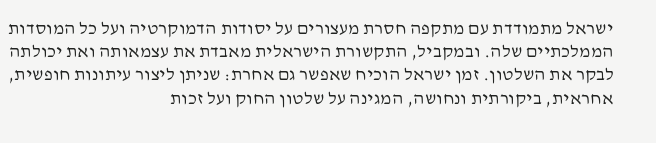ישראל מתמודדת עם מתקפה חסרת מעצורים על יסודות הדמוקרטיה ועל כל המוסדות הממלכתיים שלה. ובמקביל, התקשורת הישראלית מאבדת את עצמאותה ואת יכולתה לבקר את השלטון. זמן ישראל הוכיח שאפשר גם אחרת: שניתן ליצור עיתונות חופשית, אחראית, ביקורתית ונחושה, המגינה על שלטון החוק ועל זכות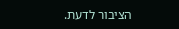הציבור לדעת.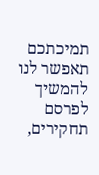תמיכתכם תאפשר לנו להמשיך לפרסם תחקירים,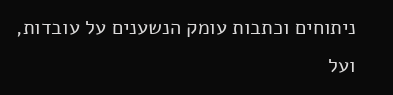ניתוחים וכתבות עומק הנשענים על עובדות, ועל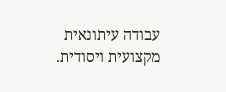עבודה עיתונאית מקצועית ויסודית.